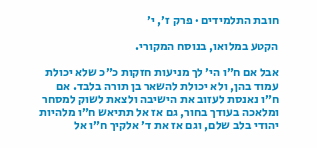חובת התלמידים · פרק ז׳, י׳

הקטע במלואו, בנוסח המקורי.

אבל אם ח״ו הי׳ לך מניעות חזקות כ״כ שלא יכולת עמוד בהן, ולא יכולת להשאר בן תורה בלבד. אם ח״ו נאנסת לעזוב את הישיבה ולצאת לשוק למסחר ומלאכה בעודך בחור, גם אז אל תתיאש ח״ו מלהיות יהודי בלב שלם, וגם אז את ד׳ אלקיך ח״ו אל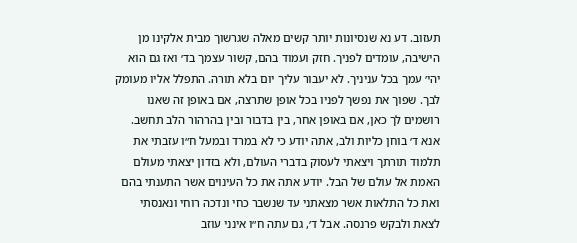תעזוב. דע נא שנסיונות יותר קשים מאלה שגרשוך מבית אלקינו מן הישיבה, עומדים לפניך. חזק ועמוד בהם, קשור עצמך בד׳ ואז גם הוא יהי׳ עמך בכל עניניך. לא יעבור עליך יום בלא תורה. התפלל אליו מעומק לבך. שפוך את נפשך לפניו בכל אופן שתרצה, אם באופן זה שאנו רושמים לך כאן, אם באופן אחר, בין בדבור ובין בהרהור הלב תחשב. אנא ד׳ בוחן כליות ולב, אתה יודע כי לא במרד ובמעל ח״ו עזבתי את תלמוד תורתך ויצאתי לעסוק בדברי העולם, ולא בזדון יצאתי מעולם האמת אל עולם של הבל. יודע אתה את כל העינוים אשר התענתי בהם ואת כל התלאות אשר מצאתני עד שנשבר כחי ונדכה רוחי ונאנסתי לצאת ולבקש פרנסה. אבל ד׳, גם עתה ח״ו אינני עוזב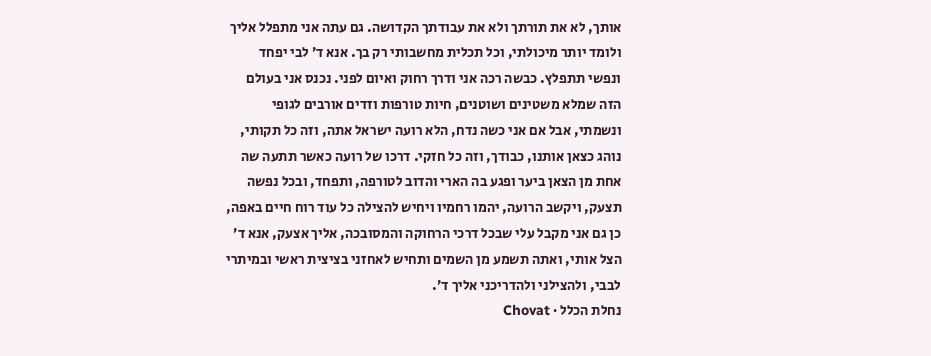אותך, לא את תורתך ולא את עבודתך הקדושה. גם עתה אני מתפלל אליך ולומד יותר מיכולתי, וכל תכלית מחשבותי רק בך. אנא ד׳ לבי יפחד ונפשי תתפלץ. כבשה רכה אני ודרך רחוק ואיום לפני. נכנס אני בעולם הזה שמלא משטינים ושוטנים, חיות טורפות וזדים אורבים לגופי ונשמתי, אבל אם אני כשה נדח, הלא רועה ישראל אתה, וזה כל תקותי, נוהג כצאן אותנו, כבודך, וזה כל חזקי. דרכו של רועה כאשר תתעה שה אחת מן הצאן ביער ופגע בה הארי והדוב לטורפה, ותפחד, ובכל נפשה תצעק, ויקשב הרועה, יהמו רחמיו ויחיש להצילה כל עוד רוח חיים באפה, כן גם אני מקבל עלי שבכל דרכי הרחוקה והמסובכה, אליך אצעק, אנא ד׳ הצל אותי, ואתה תשמע מן השמים ותחיש לאחזני בציצית ראשי ובמיתרי לבבי, ולהצילני ולהדריכני אליך ד׳.
נחלת הכלל · Chovat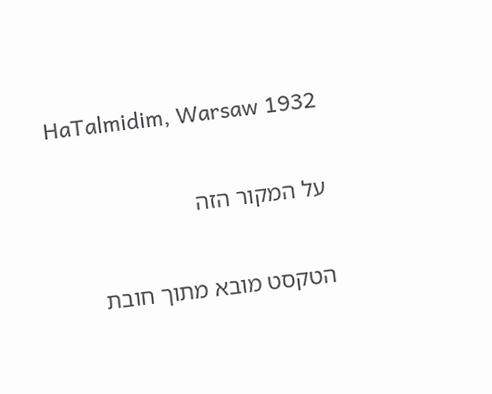HaTalmidim, Warsaw 1932

על המקור הזה

הטקסט מובא מתוך חובת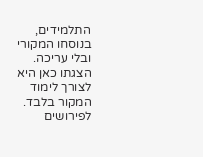התלמידים, בנוסחו המקורי ובלי עריכה. הצגתו כאן היא לצורך לימוד המקור בלבד. לפירושים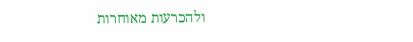ולהכרעות מאוחרות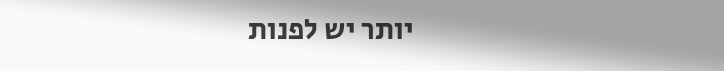יותר יש לפנות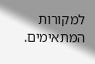למקורות המתאימים.